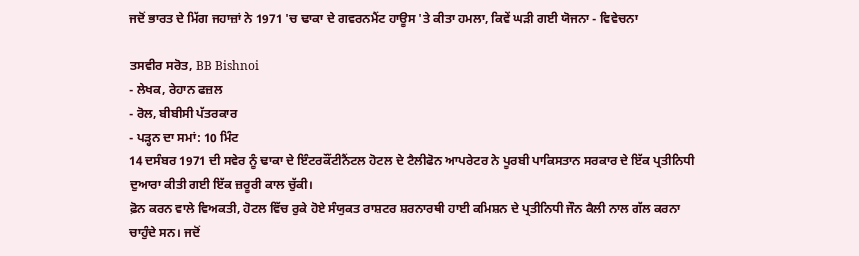ਜਦੋਂ ਭਾਰਤ ਦੇ ਮਿੱਗ ਜਹਾਜ਼ਾਂ ਨੇ 1971 'ਚ ਢਾਕਾ ਦੇ ਗਵਰਨਮੈਂਟ ਹਾਊਸ 'ਤੇ ਕੀਤਾ ਹਮਲਾ, ਕਿਵੇਂ ਘੜੀ ਗਈ ਯੋਜਨਾ - ਵਿਵੇਚਨਾ

ਤਸਵੀਰ ਸਰੋਤ, BB Bishnoi
- ਲੇਖਕ, ਰੇਹਾਨ ਫਜ਼ਲ
- ਰੋਲ, ਬੀਬੀਸੀ ਪੱਤਰਕਾਰ
- ਪੜ੍ਹਨ ਦਾ ਸਮਾਂ: 10 ਮਿੰਟ
14 ਦਸੰਬਰ 1971 ਦੀ ਸਵੇਰ ਨੂੰ ਢਾਕਾ ਦੇ ਇੰਟਰਕੌਂਟੀਨੈਂਟਲ ਹੋਟਲ ਦੇ ਟੈਲੀਫੋਨ ਆਪਰੇਟਰ ਨੇ ਪੂਰਬੀ ਪਾਕਿਸਤਾਨ ਸਰਕਾਰ ਦੇ ਇੱਕ ਪ੍ਰਤੀਨਿਧੀ ਦੁਆਰਾ ਕੀਤੀ ਗਈ ਇੱਕ ਜ਼ਰੂਰੀ ਕਾਲ ਚੁੱਕੀ।
ਫ਼ੋਨ ਕਰਨ ਵਾਲੇ ਵਿਅਕਤੀ, ਹੋਟਲ ਵਿੱਚ ਰੁਕੇ ਹੋਏ ਸੰਯੁਕਤ ਰਾਸ਼ਟਰ ਸ਼ਰਨਾਰਥੀ ਹਾਈ ਕਮਿਸ਼ਨ ਦੇ ਪ੍ਰਤੀਨਿਧੀ ਜੌਨ ਕੈਲੀ ਨਾਲ ਗੱਲ ਕਰਨਾ ਚਾਹੁੰਦੇ ਸਨ। ਜਦੋਂ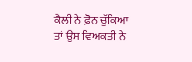ਕੈਲੀ ਨੇ ਫ਼ੋਨ ਚੁੱਕਿਆ ਤਾਂ ਉਸ ਵਿਅਕਤੀ ਨੇ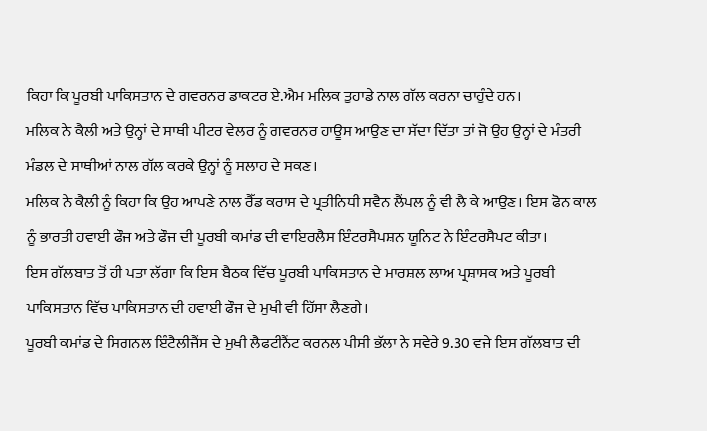ਕਿਹਾ ਕਿ ਪੂਰਬੀ ਪਾਕਿਸਤਾਨ ਦੇ ਗਵਰਨਰ ਡਾਕਟਰ ਏ.ਐਮ ਮਲਿਕ ਤੁਹਾਡੇ ਨਾਲ ਗੱਲ ਕਰਨਾ ਚਾਹੁੰਦੇ ਹਨ।
ਮਲਿਕ ਨੇ ਕੈਲੀ ਅਤੇ ਉਨ੍ਹਾਂ ਦੇ ਸਾਥੀ ਪੀਟਰ ਵੇਲਰ ਨੂੰ ਗਵਰਨਰ ਹਾਊਸ ਆਉਣ ਦਾ ਸੱਦਾ ਦਿੱਤਾ ਤਾਂ ਜੋ ਉਹ ਉਨ੍ਹਾਂ ਦੇ ਮੰਤਰੀ ਮੰਡਲ ਦੇ ਸਾਥੀਆਂ ਨਾਲ ਗੱਲ ਕਰਕੇ ਉਨ੍ਹਾਂ ਨੂੰ ਸਲਾਹ ਦੇ ਸਕਣ।
ਮਲਿਕ ਨੇ ਕੈਲੀ ਨੂੰ ਕਿਹਾ ਕਿ ਉਹ ਆਪਣੇ ਨਾਲ ਰੈੱਡ ਕਰਾਸ ਦੇ ਪ੍ਰਤੀਨਿਧੀ ਸਵੈਨ ਲੈਂਪਲ ਨੂੰ ਵੀ ਲੈ ਕੇ ਆਉਣ। ਇਸ ਫੋਨ ਕਾਲ ਨੂੰ ਭਾਰਤੀ ਹਵਾਈ ਫੌਜ ਅਤੇ ਫੌਜ ਦੀ ਪੂਰਬੀ ਕਮਾਂਡ ਦੀ ਵਾਇਰਲੈਸ ਇੰਟਰਸੈਪਸ਼ਨ ਯੂਨਿਟ ਨੇ ਇੰਟਰਸੈਪਟ ਕੀਤਾ।
ਇਸ ਗੱਲਬਾਤ ਤੋਂ ਹੀ ਪਤਾ ਲੱਗਾ ਕਿ ਇਸ ਬੈਠਕ ਵਿੱਚ ਪੂਰਬੀ ਪਾਕਿਸਤਾਨ ਦੇ ਮਾਰਸ਼ਲ ਲਾਅ ਪ੍ਰਸ਼ਾਸਕ ਅਤੇ ਪੂਰਬੀ ਪਾਕਿਸਤਾਨ ਵਿੱਚ ਪਾਕਿਸਤਾਨ ਦੀ ਹਵਾਈ ਫੌਜ ਦੇ ਮੁਖੀ ਵੀ ਹਿੱਸਾ ਲੈਣਗੇ।
ਪੂਰਬੀ ਕਮਾਂਡ ਦੇ ਸਿਗਨਲ ਇੰਟੈਲੀਜੈਂਸ ਦੇ ਮੁਖੀ ਲੈਫਟੀਨੈਂਟ ਕਰਨਲ ਪੀਸੀ ਭੱਲਾ ਨੇ ਸਵੇਰੇ 9.30 ਵਜੇ ਇਸ ਗੱਲਬਾਤ ਦੀ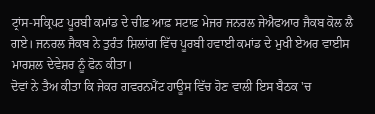ਟ੍ਰਾਂਸ-ਸਕ੍ਰਿਪਟ ਪੂਰਬੀ ਕਮਾਂਡ ਦੇ ਚੀਫ਼ ਆਫ਼ ਸਟਾਫ਼ ਮੇਜਰ ਜਨਰਲ ਜੇਐਫਆਰ ਜੈਕਬ ਕੋਲ ਲੈ ਗਏ। ਜਨਰਲ ਜੈਕਬ ਨੇ ਤੁਰੰਤ ਸ਼ਿਲਾਂਗ ਵਿੱਚ ਪੂਰਬੀ ਹਵਾਈ ਕਮਾਂਡ ਦੇ ਮੁਖੀ ਏਅਰ ਵਾਈਸ ਮਾਰਸ਼ਲ ਦੇਵੇਸ਼ਰ ਨੂੰ ਫੋਨ ਕੀਤਾ।
ਦੋਵਾਂ ਨੇ ਤੈਅ ਕੀਤਾ ਕਿ ਜੇਕਰ ਗਵਰਨਮੈਂਟ ਹਾਊਸ ਵਿੱਚ ਹੋਣ ਵਾਲੀ ਇਸ ਬੈਠਕ 'ਚ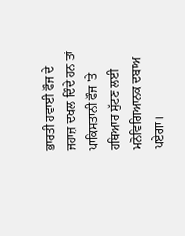ਭਾਰਤੀ ਹਵਾਈ ਫੌਜ ਦੇ ਜਹਾਜ਼ ਦਖਲ ਦਿੰਦੇ ਹਨ ਤਾਂ ਪਾਕਿਸਤਾਨੀ ਫੌਜ 'ਤੇ ਹਥਿਆਰ ਸੁੱਟਣ ਲਈ ਮਨੋਵਿਗਿਆਨਕ ਦਬਾਅ ਪਏਗਾ।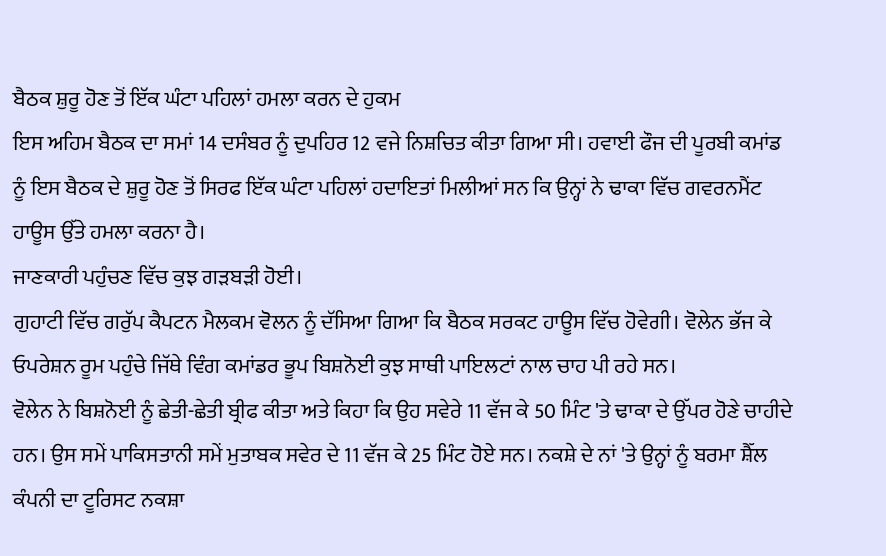ਬੈਠਕ ਸ਼ੁਰੂ ਹੋਣ ਤੋਂ ਇੱਕ ਘੰਟਾ ਪਹਿਲਾਂ ਹਮਲਾ ਕਰਨ ਦੇ ਹੁਕਮ
ਇਸ ਅਹਿਮ ਬੈਠਕ ਦਾ ਸਮਾਂ 14 ਦਸੰਬਰ ਨੂੰ ਦੁਪਹਿਰ 12 ਵਜੇ ਨਿਸ਼ਚਿਤ ਕੀਤਾ ਗਿਆ ਸੀ। ਹਵਾਈ ਫੌਜ ਦੀ ਪੂਰਬੀ ਕਮਾਂਡ ਨੂੰ ਇਸ ਬੈਠਕ ਦੇ ਸ਼ੁਰੂ ਹੋਣ ਤੋਂ ਸਿਰਫ ਇੱਕ ਘੰਟਾ ਪਹਿਲਾਂ ਹਦਾਇਤਾਂ ਮਿਲੀਆਂ ਸਨ ਕਿ ਉਨ੍ਹਾਂ ਨੇ ਢਾਕਾ ਵਿੱਚ ਗਵਰਨਮੈਂਟ ਹਾਊਸ ਉੱਤੇ ਹਮਲਾ ਕਰਨਾ ਹੈ।
ਜਾਣਕਾਰੀ ਪਹੁੰਚਣ ਵਿੱਚ ਕੁਝ ਗੜਬੜੀ ਹੋਈ।
ਗੁਹਾਟੀ ਵਿੱਚ ਗਰੁੱਪ ਕੈਪਟਨ ਮੈਲਕਮ ਵੋਲਨ ਨੂੰ ਦੱਸਿਆ ਗਿਆ ਕਿ ਬੈਠਕ ਸਰਕਟ ਹਾਊਸ ਵਿੱਚ ਹੋਵੇਗੀ। ਵੋਲੇਨ ਭੱਜ ਕੇ ਓਪਰੇਸ਼ਨ ਰੂਮ ਪਹੁੰਚੇ ਜਿੱਥੇ ਵਿੰਗ ਕਮਾਂਡਰ ਭੂਪ ਬਿਸ਼ਨੋਈ ਕੁਝ ਸਾਥੀ ਪਾਇਲਟਾਂ ਨਾਲ ਚਾਹ ਪੀ ਰਹੇ ਸਨ।
ਵੋਲੇਨ ਨੇ ਬਿਸ਼ਨੋਈ ਨੂੰ ਛੇਤੀ-ਛੇਤੀ ਬ੍ਰੀਫ ਕੀਤਾ ਅਤੇ ਕਿਹਾ ਕਿ ਉਹ ਸਵੇਰੇ 11 ਵੱਜ ਕੇ 50 ਮਿੰਟ 'ਤੇ ਢਾਕਾ ਦੇ ਉੱਪਰ ਹੋਣੇ ਚਾਹੀਦੇ ਹਨ। ਉਸ ਸਮੇਂ ਪਾਕਿਸਤਾਨੀ ਸਮੇਂ ਮੁਤਾਬਕ ਸਵੇਰ ਦੇ 11 ਵੱਜ ਕੇ 25 ਮਿੰਟ ਹੋਏ ਸਨ। ਨਕਸ਼ੇ ਦੇ ਨਾਂ 'ਤੇ ਉਨ੍ਹਾਂ ਨੂੰ ਬਰਮਾ ਸ਼ੈੱਲ ਕੰਪਨੀ ਦਾ ਟੂਰਿਸਟ ਨਕਸ਼ਾ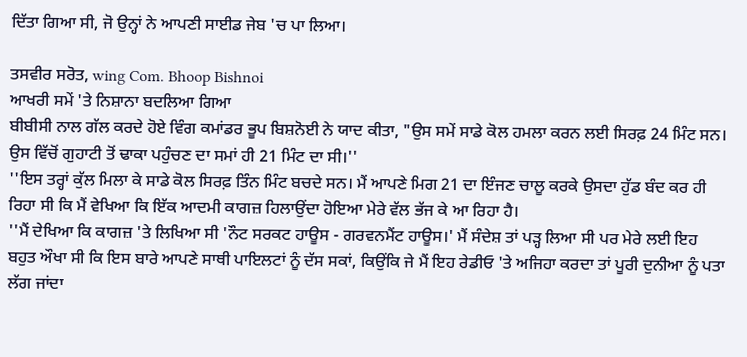ਦਿੱਤਾ ਗਿਆ ਸੀ, ਜੋ ਉਨ੍ਹਾਂ ਨੇ ਆਪਣੀ ਸਾਈਡ ਜੇਬ 'ਚ ਪਾ ਲਿਆ।

ਤਸਵੀਰ ਸਰੋਤ, wing Com. Bhoop Bishnoi
ਆਖਰੀ ਸਮੇਂ 'ਤੇ ਨਿਸ਼ਾਨਾ ਬਦਲਿਆ ਗਿਆ
ਬੀਬੀਸੀ ਨਾਲ ਗੱਲ ਕਰਦੇ ਹੋਏ ਵਿੰਗ ਕਮਾਂਡਰ ਭੂਪ ਬਿਸ਼ਨੋਈ ਨੇ ਯਾਦ ਕੀਤਾ, "ਉਸ ਸਮੇਂ ਸਾਡੇ ਕੋਲ ਹਮਲਾ ਕਰਨ ਲਈ ਸਿਰਫ਼ 24 ਮਿੰਟ ਸਨ। ਉਸ ਵਿੱਚੋਂ ਗੁਹਾਟੀ ਤੋਂ ਢਾਕਾ ਪਹੁੰਚਣ ਦਾ ਸਮਾਂ ਹੀ 21 ਮਿੰਟ ਦਾ ਸੀ।''
''ਇਸ ਤਰ੍ਹਾਂ ਕੁੱਲ ਮਿਲਾ ਕੇ ਸਾਡੇ ਕੋਲ ਸਿਰਫ਼ ਤਿੰਨ ਮਿੰਟ ਬਚਦੇ ਸਨ। ਮੈਂ ਆਪਣੇ ਮਿਗ 21 ਦਾ ਇੰਜਣ ਚਾਲੂ ਕਰਕੇ ਉਸਦਾ ਹੁੱਡ ਬੰਦ ਕਰ ਹੀ ਰਿਹਾ ਸੀ ਕਿ ਮੈਂ ਵੇਖਿਆ ਕਿ ਇੱਕ ਆਦਮੀ ਕਾਗਜ਼ ਹਿਲਾਉਂਦਾ ਹੋਇਆ ਮੇਰੇ ਵੱਲ ਭੱਜ ਕੇ ਆ ਰਿਹਾ ਹੈ।
''ਮੈਂ ਦੇਖਿਆ ਕਿ ਕਾਗਜ਼ 'ਤੇ ਲਿਖਿਆ ਸੀ 'ਨੌਟ ਸਰਕਟ ਹਾਊਸ - ਗਰਵਨਮੈਂਟ ਹਾਊਸ।' ਮੈਂ ਸੰਦੇਸ਼ ਤਾਂ ਪੜ੍ਹ ਲਿਆ ਸੀ ਪਰ ਮੇਰੇ ਲਈ ਇਹ ਬਹੁਤ ਔਖਾ ਸੀ ਕਿ ਇਸ ਬਾਰੇ ਆਪਣੇ ਸਾਥੀ ਪਾਇਲਟਾਂ ਨੂੰ ਦੱਸ ਸਕਾਂ, ਕਿਉਂਕਿ ਜੇ ਮੈਂ ਇਹ ਰੇਡੀਓ 'ਤੇ ਅਜਿਹਾ ਕਰਦਾ ਤਾਂ ਪੂਰੀ ਦੁਨੀਆ ਨੂੰ ਪਤਾ ਲੱਗ ਜਾਂਦਾ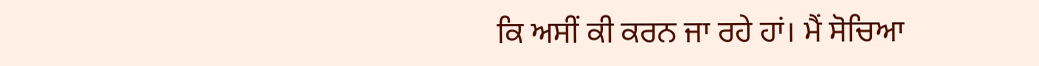ਕਿ ਅਸੀਂ ਕੀ ਕਰਨ ਜਾ ਰਹੇ ਹਾਂ। ਮੈਂ ਸੋਚਿਆ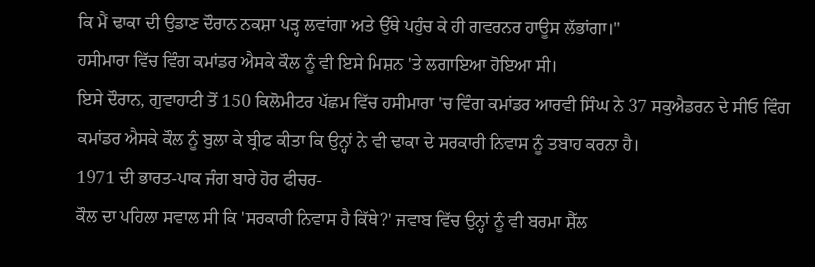ਕਿ ਮੈਂ ਢਾਕਾ ਦੀ ਉਡਾਣ ਦੌਰਾਨ ਨਕਸ਼ਾ ਪੜ੍ਹ ਲਵਾਂਗਾ ਅਤੇ ਉੱਥੇ ਪਹੁੰਚ ਕੇ ਹੀ ਗਵਰਨਰ ਹਾਊਸ ਲੱਭਾਂਗਾ।"
ਹਸੀਮਾਰਾ ਵਿੱਚ ਵਿੰਗ ਕਮਾਂਡਰ ਐਸਕੇ ਕੌਲ ਨੂੰ ਵੀ ਇਸੇ ਮਿਸ਼ਨ 'ਤੇ ਲਗਾਇਆ ਹੋਇਆ ਸੀ।
ਇਸੇ ਦੌਰਾਨ, ਗੁਵਾਹਾਟੀ ਤੋਂ 150 ਕਿਲੋਮੀਟਰ ਪੱਛਮ ਵਿੱਚ ਹਸੀਮਾਰਾ 'ਚ ਵਿੰਗ ਕਮਾਂਡਰ ਆਰਵੀ ਸਿੰਘ ਨੇ 37 ਸਕੁਐਡਰਨ ਦੇ ਸੀਓ ਵਿੰਗ ਕਮਾਂਡਰ ਐਸਕੇ ਕੌਲ ਨੂੰ ਬੁਲਾ ਕੇ ਬ੍ਰੀਫ ਕੀਤਾ ਕਿ ਉਨ੍ਹਾਂ ਨੇ ਵੀ ਢਾਕਾ ਦੇ ਸਰਕਾਰੀ ਨਿਵਾਸ ਨੂੰ ਤਬਾਹ ਕਰਨਾ ਹੈ।
1971 ਦੀ ਭਾਰਤ-ਪਾਕ ਜੰਗ ਬਾਰੇ ਹੋਰ ਫੀਚਰ-
ਕੌਲ ਦਾ ਪਹਿਲਾ ਸਵਾਲ ਸੀ ਕਿ 'ਸਰਕਾਰੀ ਨਿਵਾਸ ਹੈ ਕਿੱਥੇ?' ਜਵਾਬ ਵਿੱਚ ਉਨ੍ਹਾਂ ਨੂੰ ਵੀ ਬਰਮਾ ਸ਼ੈੱਲ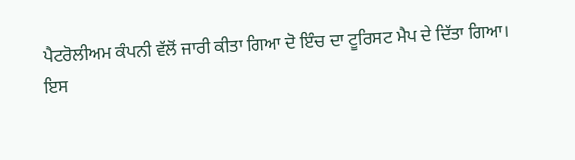ਪੈਟਰੋਲੀਅਮ ਕੰਪਨੀ ਵੱਲੋਂ ਜਾਰੀ ਕੀਤਾ ਗਿਆ ਦੋ ਇੰਚ ਦਾ ਟੂਰਿਸਟ ਮੈਪ ਦੇ ਦਿੱਤਾ ਗਿਆ।
ਇਸ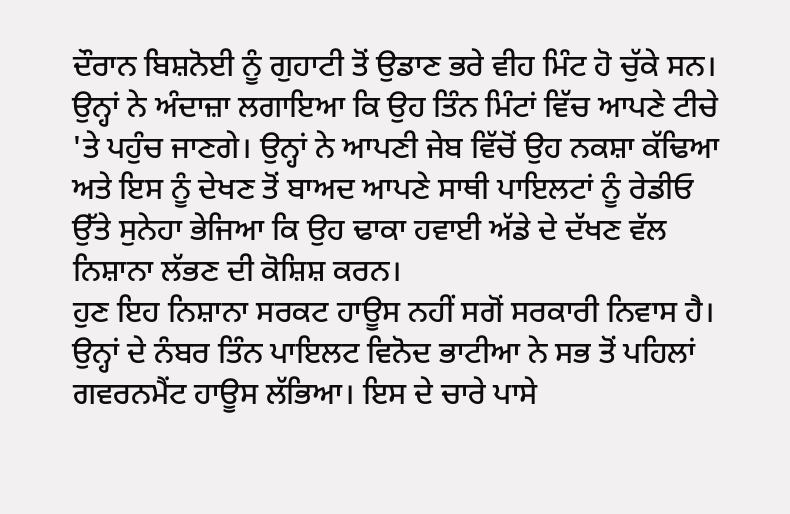ਦੌਰਾਨ ਬਿਸ਼ਨੋਈ ਨੂੰ ਗੁਹਾਟੀ ਤੋਂ ਉਡਾਣ ਭਰੇ ਵੀਹ ਮਿੰਟ ਹੋ ਚੁੱਕੇ ਸਨ। ਉਨ੍ਹਾਂ ਨੇ ਅੰਦਾਜ਼ਾ ਲਗਾਇਆ ਕਿ ਉਹ ਤਿੰਨ ਮਿੰਟਾਂ ਵਿੱਚ ਆਪਣੇ ਟੀਚੇ 'ਤੇ ਪਹੁੰਚ ਜਾਣਗੇ। ਉਨ੍ਹਾਂ ਨੇ ਆਪਣੀ ਜੇਬ ਵਿੱਚੋਂ ਉਹ ਨਕਸ਼ਾ ਕੱਢਿਆ ਅਤੇ ਇਸ ਨੂੰ ਦੇਖਣ ਤੋਂ ਬਾਅਦ ਆਪਣੇ ਸਾਥੀ ਪਾਇਲਟਾਂ ਨੂੰ ਰੇਡੀਓ ਉੱਤੇ ਸੁਨੇਹਾ ਭੇਜਿਆ ਕਿ ਉਹ ਢਾਕਾ ਹਵਾਈ ਅੱਡੇ ਦੇ ਦੱਖਣ ਵੱਲ ਨਿਸ਼ਾਨਾ ਲੱਭਣ ਦੀ ਕੋਸ਼ਿਸ਼ ਕਰਨ।
ਹੁਣ ਇਹ ਨਿਸ਼ਾਨਾ ਸਰਕਟ ਹਾਊਸ ਨਹੀਂ ਸਗੋਂ ਸਰਕਾਰੀ ਨਿਵਾਸ ਹੈ। ਉਨ੍ਹਾਂ ਦੇ ਨੰਬਰ ਤਿੰਨ ਪਾਇਲਟ ਵਿਨੋਦ ਭਾਟੀਆ ਨੇ ਸਭ ਤੋਂ ਪਹਿਲਾਂ ਗਵਰਨਮੈਂਟ ਹਾਊਸ ਲੱਭਿਆ। ਇਸ ਦੇ ਚਾਰੇ ਪਾਸੇ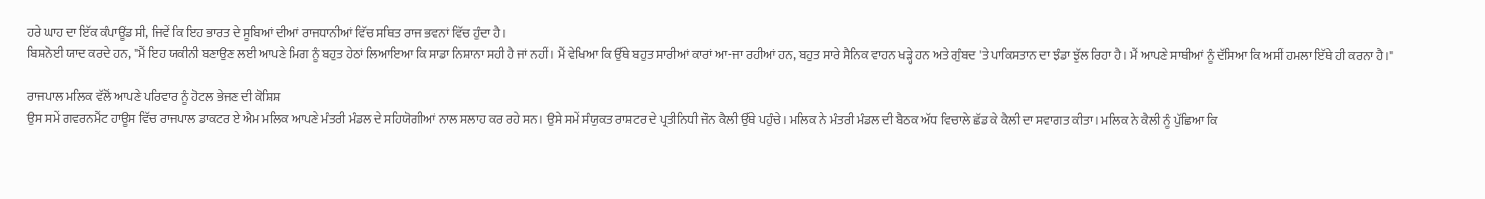ਹਰੇ ਘਾਹ ਦਾ ਇੱਕ ਕੰਪਾਊਂਡ ਸੀ, ਜਿਵੇਂ ਕਿ ਇਹ ਭਾਰਤ ਦੇ ਸੂਬਿਆਂ ਦੀਆਂ ਰਾਜਧਾਨੀਆਂ ਵਿੱਚ ਸਥਿਤ ਰਾਜ ਭਵਨਾਂ ਵਿੱਚ ਹੁੰਦਾ ਹੈ।
ਬਿਸ਼ਨੋਈ ਯਾਦ ਕਰਦੇ ਹਨ, "ਮੈਂ ਇਹ ਯਕੀਨੀ ਬਣਾਉਣ ਲਈ ਆਪਣੇ ਮਿਗ ਨੂੰ ਬਹੁਤ ਹੇਠਾਂ ਲਿਆਇਆ ਕਿ ਸਾਡਾ ਨਿਸ਼ਾਨਾ ਸਹੀ ਹੈ ਜਾਂ ਨਹੀਂ। ਮੈਂ ਵੇਖਿਆ ਕਿ ਉੱਥੇ ਬਹੁਤ ਸਾਰੀਆਂ ਕਾਰਾਂ ਆ-ਜਾ ਰਹੀਆਂ ਹਨ, ਬਹੁਤ ਸਾਰੇ ਸੈਨਿਕ ਵਾਹਨ ਖੜ੍ਹੇ ਹਨ ਅਤੇ ਗੁੰਬਦ 'ਤੇ ਪਾਕਿਸਤਾਨ ਦਾ ਝੰਡਾ ਝੁੱਲ ਰਿਹਾ ਹੈ। ਮੈਂ ਆਪਣੇ ਸਾਥੀਆਂ ਨੂੰ ਦੱਸਿਆ ਕਿ ਅਸੀਂ ਹਮਲਾ ਇੱਥੇ ਹੀ ਕਰਨਾ ਹੈ।"

ਰਾਜਪਾਲ ਮਲਿਕ ਵੱਲੋਂ ਆਪਣੇ ਪਰਿਵਾਰ ਨੂੰ ਹੋਟਲ ਭੇਜਣ ਦੀ ਕੋਸ਼ਿਸ਼
ਉਸ ਸਮੇਂ ਗਵਰਨਮੈਂਟ ਹਾਊਸ ਵਿੱਚ ਰਾਜਪਾਲ ਡਾਕਟਰ ਏ ਐਮ ਮਲਿਕ ਆਪਣੇ ਮੰਤਰੀ ਮੰਡਲ ਦੇ ਸਹਿਯੋਗੀਆਂ ਨਾਲ ਸਲਾਹ ਕਰ ਰਹੇ ਸਨ। ਉਸੇ ਸਮੇਂ ਸੰਯੁਕਤ ਰਾਸ਼ਟਰ ਦੇ ਪ੍ਰਤੀਨਿਧੀ ਜੌਨ ਕੈਲੀ ਉੱਥੇ ਪਹੁੰਚੇ। ਮਲਿਕ ਨੇ ਮੰਤਰੀ ਮੰਡਲ ਦੀ ਬੈਠਕ ਅੱਧ ਵਿਚਾਲੇ ਛੱਡ ਕੇ ਕੈਲੀ ਦਾ ਸਵਾਗਤ ਕੀਤਾ। ਮਲਿਕ ਨੇ ਕੈਲੀ ਨੂੰ ਪੁੱਛਿਆ ਕਿ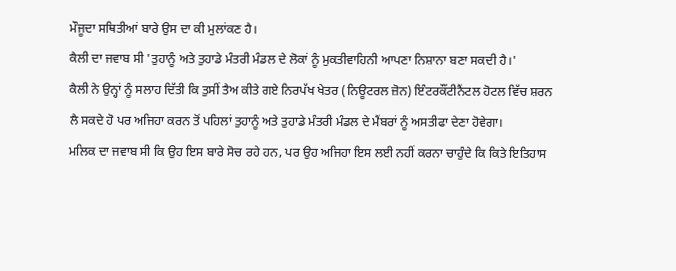ਮੌਜੂਦਾ ਸਥਿਤੀਆਂ ਬਾਰੇ ਉਸ ਦਾ ਕੀ ਮੁਲਾਂਕਣ ਹੈ।
ਕੈਲੀ ਦਾ ਜਵਾਬ ਸੀ 'ਤੁਹਾਨੂੰ ਅਤੇ ਤੁਹਾਡੇ ਮੰਤਰੀ ਮੰਡਲ ਦੇ ਲੋਕਾਂ ਨੂੰ ਮੁਕਤੀਵਾਹਿਨੀ ਆਪਣਾ ਨਿਸ਼ਾਨਾ ਬਣਾ ਸਕਦੀ ਹੈ।'
ਕੈਲੀ ਨੇ ਉਨ੍ਹਾਂ ਨੂੰ ਸਲਾਹ ਦਿੱਤੀ ਕਿ ਤੁਸੀਂ ਤੈਅ ਕੀਤੇ ਗਏ ਨਿਰਪੱਖ ਖੇਤਰ (ਨਿਊਟਰਲ ਜ਼ੋਨ) ਇੰਟਰਕੌਂਟੀਨੈਂਟਲ ਹੋਟਲ ਵਿੱਚ ਸ਼ਰਨ ਲੈ ਸਕਦੇ ਹੋ ਪਰ ਅਜਿਹਾ ਕਰਨ ਤੋਂ ਪਹਿਲਾਂ ਤੁਹਾਨੂੰ ਅਤੇ ਤੁਹਾਡੇ ਮੰਤਰੀ ਮੰਡਲ ਦੇ ਮੈਂਬਰਾਂ ਨੂੰ ਅਸਤੀਫਾ ਦੇਣਾ ਹੋਵੇਗਾ।
ਮਲਿਕ ਦਾ ਜਵਾਬ ਸੀ ਕਿ ਉਹ ਇਸ ਬਾਰੇ ਸੋਚ ਰਹੇ ਹਨ, ਪਰ ਉਹ ਅਜਿਹਾ ਇਸ ਲਈ ਨਹੀਂ ਕਰਨਾ ਚਾਹੁੰਦੇ ਕਿ ਕਿਤੇ ਇਤਿਹਾਸ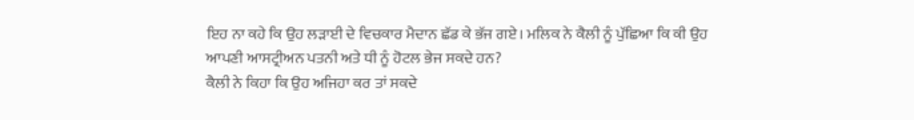ਇਹ ਨਾ ਕਹੇ ਕਿ ਉਹ ਲੜਾਈ ਦੇ ਵਿਚਕਾਰ ਮੈਦਾਨ ਛੱਡ ਕੇ ਭੱਜ ਗਏ। ਮਲਿਕ ਨੇ ਕੈਲੀ ਨੂੰ ਪੁੱਛਿਆ ਕਿ ਕੀ ਉਹ ਆਪਣੀ ਆਸਟ੍ਰੀਅਨ ਪਤਨੀ ਅਤੇ ਧੀ ਨੂੰ ਹੋਟਲ ਭੇਜ ਸਕਦੇ ਹਨ?
ਕੈਲੀ ਨੇ ਕਿਹਾ ਕਿ ਉਹ ਅਜਿਹਾ ਕਰ ਤਾਂ ਸਕਦੇ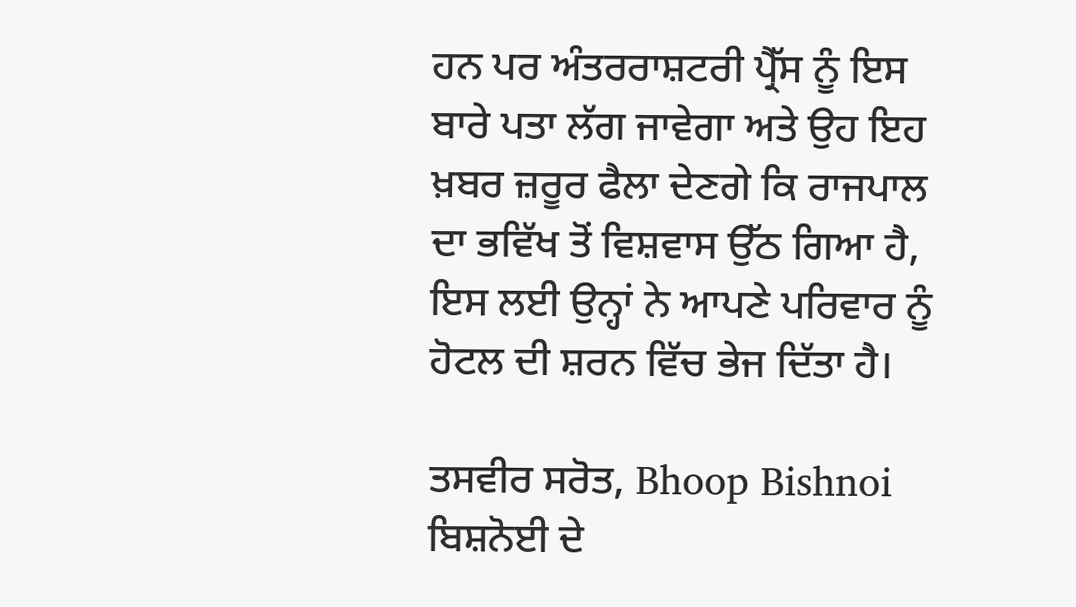ਹਨ ਪਰ ਅੰਤਰਰਾਸ਼ਟਰੀ ਪ੍ਰੈੱਸ ਨੂੰ ਇਸ ਬਾਰੇ ਪਤਾ ਲੱਗ ਜਾਵੇਗਾ ਅਤੇ ਉਹ ਇਹ ਖ਼ਬਰ ਜ਼ਰੂਰ ਫੈਲਾ ਦੇਣਗੇ ਕਿ ਰਾਜਪਾਲ ਦਾ ਭਵਿੱਖ ਤੋਂ ਵਿਸ਼ਵਾਸ ਉੱਠ ਗਿਆ ਹੈ, ਇਸ ਲਈ ਉਨ੍ਹਾਂ ਨੇ ਆਪਣੇ ਪਰਿਵਾਰ ਨੂੰ ਹੋਟਲ ਦੀ ਸ਼ਰਨ ਵਿੱਚ ਭੇਜ ਦਿੱਤਾ ਹੈ।

ਤਸਵੀਰ ਸਰੋਤ, Bhoop Bishnoi
ਬਿਸ਼ਨੋਈ ਦੇ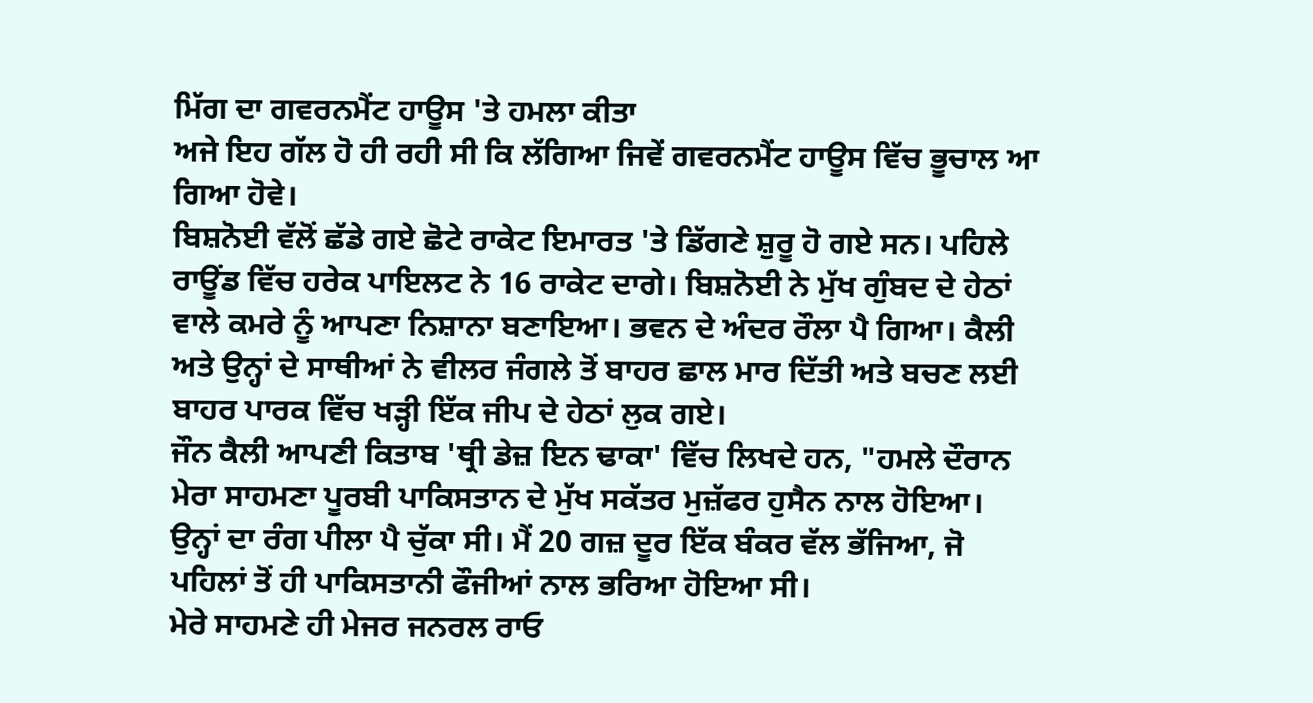ਮਿੱਗ ਦਾ ਗਵਰਨਮੈਂਟ ਹਾਊਸ 'ਤੇ ਹਮਲਾ ਕੀਤਾ
ਅਜੇ ਇਹ ਗੱਲ ਹੋ ਹੀ ਰਹੀ ਸੀ ਕਿ ਲੱਗਿਆ ਜਿਵੇਂ ਗਵਰਨਮੈਂਟ ਹਾਊਸ ਵਿੱਚ ਭੂਚਾਲ ਆ ਗਿਆ ਹੋਵੇ।
ਬਿਸ਼ਨੋਈ ਵੱਲੋਂ ਛੱਡੇ ਗਏ ਛੋਟੇ ਰਾਕੇਟ ਇਮਾਰਤ 'ਤੇ ਡਿੱਗਣੇ ਸ਼ੁਰੂ ਹੋ ਗਏ ਸਨ। ਪਹਿਲੇ ਰਾਊਂਡ ਵਿੱਚ ਹਰੇਕ ਪਾਇਲਟ ਨੇ 16 ਰਾਕੇਟ ਦਾਗੇ। ਬਿਸ਼ਨੋਈ ਨੇ ਮੁੱਖ ਗੁੰਬਦ ਦੇ ਹੇਠਾਂ ਵਾਲੇ ਕਮਰੇ ਨੂੰ ਆਪਣਾ ਨਿਸ਼ਾਨਾ ਬਣਾਇਆ। ਭਵਨ ਦੇ ਅੰਦਰ ਰੌਲਾ ਪੈ ਗਿਆ। ਕੈਲੀ ਅਤੇ ਉਨ੍ਹਾਂ ਦੇ ਸਾਥੀਆਂ ਨੇ ਵੀਲਰ ਜੰਗਲੇ ਤੋਂ ਬਾਹਰ ਛਾਲ ਮਾਰ ਦਿੱਤੀ ਅਤੇ ਬਚਣ ਲਈ ਬਾਹਰ ਪਾਰਕ ਵਿੱਚ ਖੜ੍ਹੀ ਇੱਕ ਜੀਪ ਦੇ ਹੇਠਾਂ ਲੁਕ ਗਏ।
ਜੌਨ ਕੈਲੀ ਆਪਣੀ ਕਿਤਾਬ 'ਥ੍ਰੀ ਡੇਜ਼ ਇਨ ਢਾਕਾ' ਵਿੱਚ ਲਿਖਦੇ ਹਨ, "ਹਮਲੇ ਦੌਰਾਨ ਮੇਰਾ ਸਾਹਮਣਾ ਪੂਰਬੀ ਪਾਕਿਸਤਾਨ ਦੇ ਮੁੱਖ ਸਕੱਤਰ ਮੁਜ਼ੱਫਰ ਹੁਸੈਨ ਨਾਲ ਹੋਇਆ। ਉਨ੍ਹਾਂ ਦਾ ਰੰਗ ਪੀਲਾ ਪੈ ਚੁੱਕਾ ਸੀ। ਮੈਂ 20 ਗਜ਼ ਦੂਰ ਇੱਕ ਬੰਕਰ ਵੱਲ ਭੱਜਿਆ, ਜੋ ਪਹਿਲਾਂ ਤੋਂ ਹੀ ਪਾਕਿਸਤਾਨੀ ਫੌਜੀਆਂ ਨਾਲ ਭਰਿਆ ਹੋਇਆ ਸੀ।
ਮੇਰੇ ਸਾਹਮਣੇ ਹੀ ਮੇਜਰ ਜਨਰਲ ਰਾਓ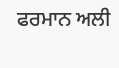ਫਰਮਾਨ ਅਲੀ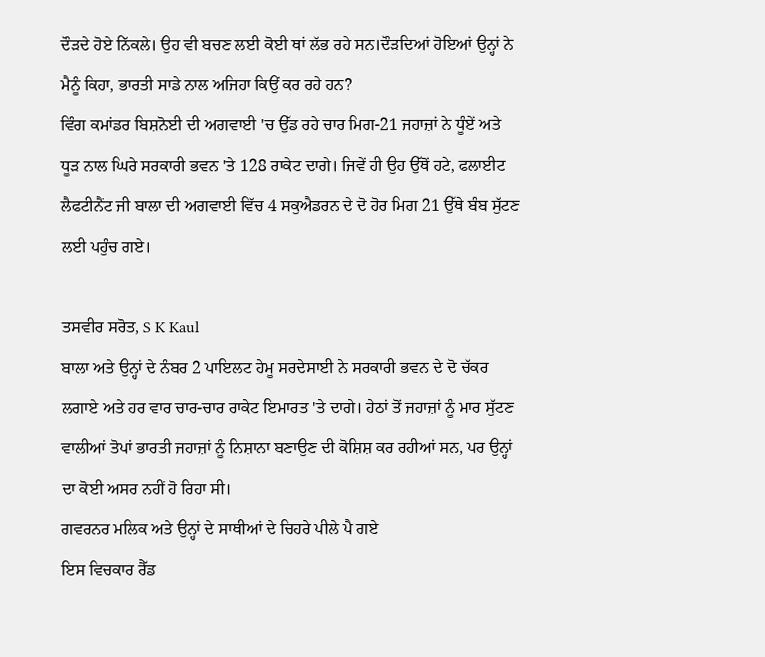ਦੌੜਦੇ ਹੋਏ ਨਿੱਕਲੇ। ਉਹ ਵੀ ਬਚਣ ਲਈ ਕੋਈ ਥਾਂ ਲੱਭ ਰਹੇ ਸਨ।ਦੌੜਦਿਆਂ ਹੋਇਆਂ ਉਨ੍ਹਾਂ ਨੇ ਮੈਨੂੰ ਕਿਹਾ, ਭਾਰਤੀ ਸਾਡੇ ਨਾਲ ਅਜਿਹਾ ਕਿਉਂ ਕਰ ਰਹੇ ਹਨ?
ਵਿੰਗ ਕਮਾਂਡਰ ਬਿਸ਼ਨੋਈ ਦੀ ਅਗਵਾਈ 'ਚ ਉੱਡ ਰਹੇ ਚਾਰ ਮਿਗ-21 ਜਹਾਜ਼ਾਂ ਨੇ ਧੂੰਏਂ ਅਤੇ ਧੂੜ ਨਾਲ ਘਿਰੇ ਸਰਕਾਰੀ ਭਵਨ 'ਤੇ 128 ਰਾਕੇਟ ਦਾਗੇ। ਜਿਵੇਂ ਹੀ ਉਹ ਉੱਥੋਂ ਹਟੇ, ਫਲਾਈਟ ਲੈਫਟੀਨੈਂਟ ਜੀ ਬਾਲਾ ਦੀ ਅਗਵਾਈ ਵਿੱਚ 4 ਸਕੁਐਡਰਨ ਦੇ ਦੋ ਹੋਰ ਮਿਗ 21 ਉੱਥੇ ਬੰਬ ਸੁੱਟਣ ਲਈ ਪਹੁੰਚ ਗਏ।

ਤਸਵੀਰ ਸਰੋਤ, S K Kaul
ਬਾਲਾ ਅਤੇ ਉਨ੍ਹਾਂ ਦੇ ਨੰਬਰ 2 ਪਾਇਲਟ ਹੇਮੂ ਸਰਦੇਸਾਈ ਨੇ ਸਰਕਾਰੀ ਭਵਨ ਦੇ ਦੋ ਚੱਕਰ ਲਗਾਏ ਅਤੇ ਹਰ ਵਾਰ ਚਾਰ-ਚਾਰ ਰਾਕੇਟ ਇਮਾਰਤ 'ਤੇ ਦਾਗੇ। ਹੇਠਾਂ ਤੋਂ ਜਹਾਜ਼ਾਂ ਨੂੰ ਮਾਰ ਸੁੱਟਣ ਵਾਲੀਆਂ ਤੋਪਾਂ ਭਾਰਤੀ ਜਹਾਜ਼ਾਂ ਨੂੰ ਨਿਸ਼ਾਨਾ ਬਣਾਉਣ ਦੀ ਕੋਸ਼ਿਸ਼ ਕਰ ਰਹੀਆਂ ਸਨ, ਪਰ ਉਨ੍ਹਾਂ ਦਾ ਕੋਈ ਅਸਰ ਨਹੀਂ ਹੋ ਰਿਹਾ ਸੀ।
ਗਵਰਨਰ ਮਲਿਕ ਅਤੇ ਉਨ੍ਹਾਂ ਦੇ ਸਾਥੀਆਂ ਦੇ ਚਿਹਰੇ ਪੀਲੇ ਪੈ ਗਏ
ਇਸ ਵਿਚਕਾਰ ਰੈੱਡ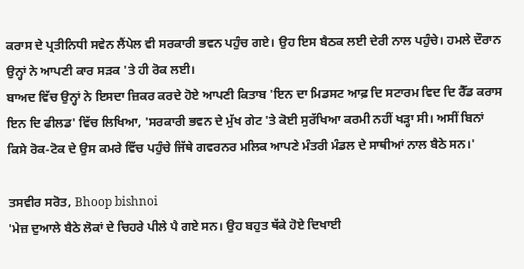ਕਰਾਸ ਦੇ ਪ੍ਰਤੀਨਿਧੀ ਸਵੇਨ ਲੈਂਪੇਲ ਵੀ ਸਰਕਾਰੀ ਭਵਨ ਪਹੁੰਚ ਗਏ। ਉਹ ਇਸ ਬੈਠਕ ਲਈ ਦੇਰੀ ਨਾਲ ਪਹੁੰਚੇ। ਹਮਲੇ ਦੌਰਾਨ ਉਨ੍ਹਾਂ ਨੇ ਆਪਣੀ ਕਾਰ ਸੜਕ 'ਤੇ ਹੀ ਰੋਕ ਲਈ।
ਬਾਅਦ ਵਿੱਚ ਉਨ੍ਹਾਂ ਨੇ ਇਸਦਾ ਜ਼ਿਕਰ ਕਰਦੇ ਹੋਏ ਆਪਣੀ ਕਿਤਾਬ 'ਇਨ ਦਾ ਮਿਡਸਟ ਆਫ਼ ਦਿ ਸਟਾਰਮ ਵਿਦ ਦਿ ਰੈੱਡ ਕਰਾਸ ਇਨ ਦਿ ਫੀਲਡ' ਵਿੱਚ ਲਿਖਿਆ, 'ਸਰਕਾਰੀ ਭਵਨ ਦੇ ਮੁੱਖ ਗੇਟ 'ਤੇ ਕੋਈ ਸੁਰੱਖਿਆ ਕਰਮੀ ਨਹੀਂ ਖੜ੍ਹਾ ਸੀ। ਅਸੀਂ ਬਿਨਾਂ ਕਿਸੇ ਰੋਕ-ਟੋਕ ਦੇ ਉਸ ਕਮਰੇ ਵਿੱਚ ਪਹੁੰਚੇ ਜਿੱਥੇ ਗਵਰਨਰ ਮਲਿਕ ਆਪਣੇ ਮੰਤਰੀ ਮੰਡਲ ਦੇ ਸਾਥੀਆਂ ਨਾਲ ਬੈਠੇ ਸਨ।'

ਤਸਵੀਰ ਸਰੋਤ, Bhoop bishnoi
'ਮੇਜ਼ ਦੁਆਲੇ ਬੈਠੇ ਲੋਕਾਂ ਦੇ ਚਿਹਰੇ ਪੀਲੇ ਪੈ ਗਏ ਸਨ। ਉਹ ਬਹੁਤ ਥੱਕੇ ਹੋਏ ਦਿਖਾਈ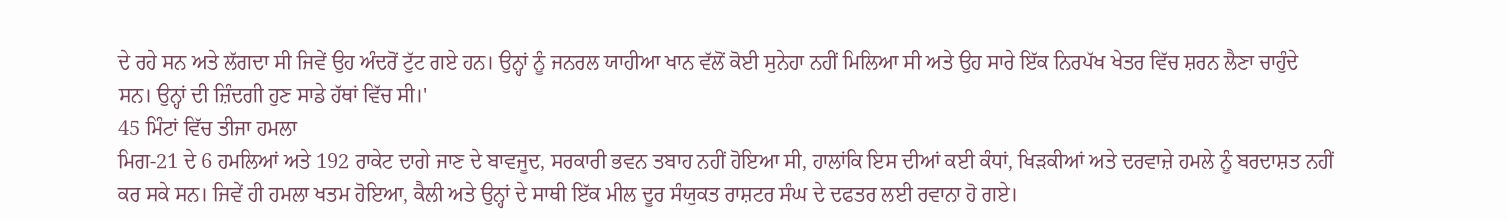ਦੇ ਰਹੇ ਸਨ ਅਤੇ ਲੱਗਦਾ ਸੀ ਜਿਵੇਂ ਉਹ ਅੰਦਰੋਂ ਟੁੱਟ ਗਏ ਹਨ। ਉਨ੍ਹਾਂ ਨੂੰ ਜਨਰਲ ਯਾਹੀਆ ਖਾਨ ਵੱਲੋਂ ਕੋਈ ਸੁਨੇਹਾ ਨਹੀਂ ਮਿਲਿਆ ਸੀ ਅਤੇ ਉਹ ਸਾਰੇ ਇੱਕ ਨਿਰਪੱਖ ਖੇਤਰ ਵਿੱਚ ਸ਼ਰਨ ਲੈਣਾ ਚਾਹੁੰਦੇ ਸਨ। ਉਨ੍ਹਾਂ ਦੀ ਜ਼ਿੰਦਗੀ ਹੁਣ ਸਾਡੇ ਹੱਥਾਂ ਵਿੱਚ ਸੀ।'
45 ਮਿੰਟਾਂ ਵਿੱਚ ਤੀਜਾ ਹਮਲਾ
ਮਿਗ-21 ਦੇ 6 ਹਮਲਿਆਂ ਅਤੇ 192 ਰਾਕੇਟ ਦਾਗੇ ਜਾਣ ਦੇ ਬਾਵਜੂਦ, ਸਰਕਾਰੀ ਭਵਨ ਤਬਾਹ ਨਹੀਂ ਹੋਇਆ ਸੀ, ਹਾਲਾਂਕਿ ਇਸ ਦੀਆਂ ਕਈ ਕੰਧਾਂ, ਖਿੜਕੀਆਂ ਅਤੇ ਦਰਵਾਜ਼ੇ ਹਮਲੇ ਨੂੰ ਬਰਦਾਸ਼ਤ ਨਹੀਂ ਕਰ ਸਕੇ ਸਨ। ਜਿਵੇਂ ਹੀ ਹਮਲਾ ਖਤਮ ਹੋਇਆ, ਕੈਲੀ ਅਤੇ ਉਨ੍ਹਾਂ ਦੇ ਸਾਥੀ ਇੱਕ ਮੀਲ ਦੂਰ ਸੰਯੁਕਤ ਰਾਸ਼ਟਰ ਸੰਘ ਦੇ ਦਫਤਰ ਲਈ ਰਵਾਨਾ ਹੋ ਗਏ।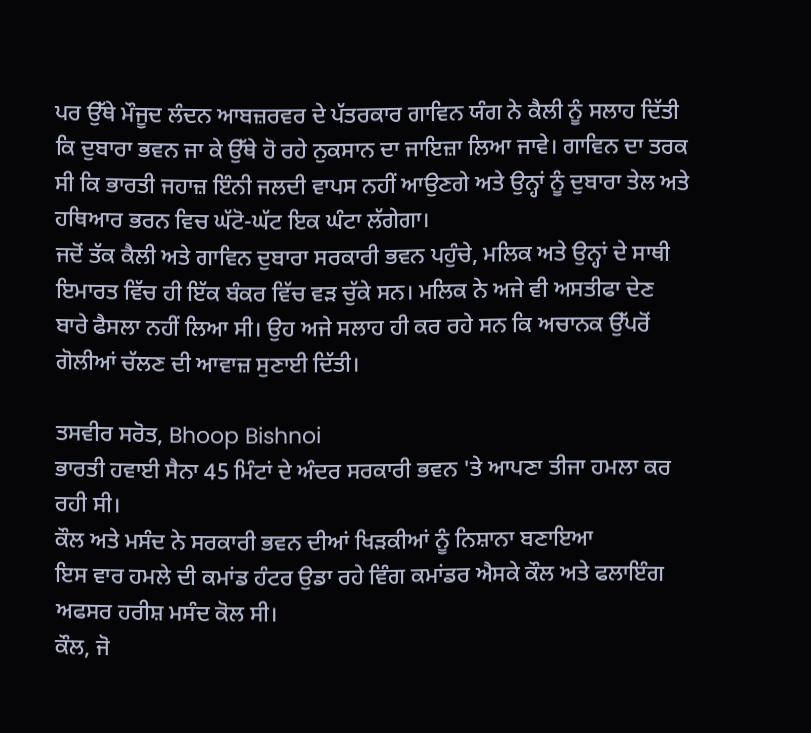ਪਰ ਉੱਥੇ ਮੌਜੂਦ ਲੰਦਨ ਆਬਜ਼ਰਵਰ ਦੇ ਪੱਤਰਕਾਰ ਗਾਵਿਨ ਯੰਗ ਨੇ ਕੈਲੀ ਨੂੰ ਸਲਾਹ ਦਿੱਤੀ ਕਿ ਦੁਬਾਰਾ ਭਵਨ ਜਾ ਕੇ ਉੱਥੇ ਹੋ ਰਹੇ ਨੁਕਸਾਨ ਦਾ ਜਾਇਜ਼ਾ ਲਿਆ ਜਾਵੇ। ਗਾਵਿਨ ਦਾ ਤਰਕ ਸੀ ਕਿ ਭਾਰਤੀ ਜਹਾਜ਼ ਇੰਨੀ ਜਲਦੀ ਵਾਪਸ ਨਹੀਂ ਆਉਣਗੇ ਅਤੇ ਉਨ੍ਹਾਂ ਨੂੰ ਦੁਬਾਰਾ ਤੇਲ ਅਤੇ ਹਥਿਆਰ ਭਰਨ ਵਿਚ ਘੱਟੋ-ਘੱਟ ਇਕ ਘੰਟਾ ਲੱਗੇਗਾ।
ਜਦੋਂ ਤੱਕ ਕੈਲੀ ਅਤੇ ਗਾਵਿਨ ਦੁਬਾਰਾ ਸਰਕਾਰੀ ਭਵਨ ਪਹੁੰਚੇ, ਮਲਿਕ ਅਤੇ ਉਨ੍ਹਾਂ ਦੇ ਸਾਥੀ ਇਮਾਰਤ ਵਿੱਚ ਹੀ ਇੱਕ ਬੰਕਰ ਵਿੱਚ ਵੜ ਚੁੱਕੇ ਸਨ। ਮਲਿਕ ਨੇ ਅਜੇ ਵੀ ਅਸਤੀਫਾ ਦੇਣ ਬਾਰੇ ਫੈਸਲਾ ਨਹੀਂ ਲਿਆ ਸੀ। ਉਹ ਅਜੇ ਸਲਾਹ ਹੀ ਕਰ ਰਹੇ ਸਨ ਕਿ ਅਚਾਨਕ ਉੱਪਰੋਂ ਗੋਲੀਆਂ ਚੱਲਣ ਦੀ ਆਵਾਜ਼ ਸੁਣਾਈ ਦਿੱਤੀ।

ਤਸਵੀਰ ਸਰੋਤ, Bhoop Bishnoi
ਭਾਰਤੀ ਹਵਾਈ ਸੈਨਾ 45 ਮਿੰਟਾਂ ਦੇ ਅੰਦਰ ਸਰਕਾਰੀ ਭਵਨ 'ਤੇ ਆਪਣਾ ਤੀਜਾ ਹਮਲਾ ਕਰ ਰਹੀ ਸੀ।
ਕੌਲ ਅਤੇ ਮਸੰਦ ਨੇ ਸਰਕਾਰੀ ਭਵਨ ਦੀਆਂ ਖਿੜਕੀਆਂ ਨੂੰ ਨਿਸ਼ਾਨਾ ਬਣਾਇਆ
ਇਸ ਵਾਰ ਹਮਲੇ ਦੀ ਕਮਾਂਡ ਹੰਟਰ ਉਡਾ ਰਹੇ ਵਿੰਗ ਕਮਾਂਡਰ ਐਸਕੇ ਕੌਲ ਅਤੇ ਫਲਾਇੰਗ ਅਫਸਰ ਹਰੀਸ਼ ਮਸੰਦ ਕੋਲ ਸੀ।
ਕੌਲ, ਜੋ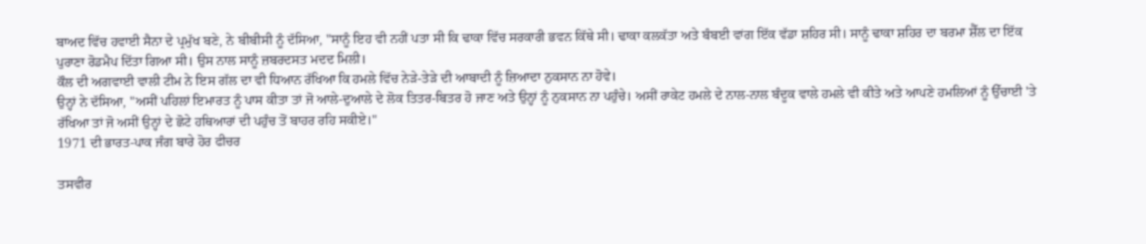ਬਾਅਦ ਵਿੱਚ ਹਵਾਈ ਸੈਨਾ ਦੇ ਪ੍ਰਮੁੱਖ ਬਣੇ, ਨੇ ਬੀਬੀਸੀ ਨੂੰ ਦੱਸਿਆ, "ਸਾਨੂੰ ਇਹ ਵੀ ਨਹੀਂ ਪਤਾ ਸੀ ਕਿ ਢਾਕਾ ਵਿੱਚ ਸਰਕਾਰੀ ਭਵਨ ਕਿੱਥੇ ਸੀ। ਢਾਕਾ ਕਲਕੱਤਾ ਅਤੇ ਬੰਬਈ ਵਾਂਗ ਇੱਕ ਵੱਡਾ ਸ਼ਹਿਰ ਸੀ। ਸਾਨੂੰ ਢਾਕਾ ਸ਼ਹਿਰ ਦਾ ਬਰਮਾ ਸ਼ੈੱਲ ਦਾ ਇੱਕ ਪੁਰਾਣਾ ਰੋਡਮੈਪ ਦਿੱਤਾ ਗਿਆ ਸੀ। ਉਸ ਨਾਲ ਸਾਨੂੰ ਜ਼ਬਰਦਸਤ ਮਦਦ ਮਿਲੀ।
ਕੌਲ ਦੀ ਅਗਵਾਈ ਵਾਲੀ ਟੀਮ ਨੇ ਇਸ ਗੱਲ ਦਾ ਵੀ ਧਿਆਨ ਰੱਖਿਆ ਕਿ ਹਮਲੇ ਵਿੱਚ ਨੇੜੇ-ਤੇੜੇ ਦੀ ਆਬਾਦੀ ਨੂੰ ਜ਼ਿਆਦਾ ਨੁਕਸਾਨ ਨਾ ਹੋਵੇ।
ਉਨ੍ਹਾਂ ਨੇ ਦੱਸਿਆ, "ਅਸੀਂ ਪਹਿਲਾਂ ਇਮਾਰਤ ਨੂੰ ਪਾਸ ਕੀਤਾ ਤਾਂ ਜੋ ਆਲੇ-ਦੁਆਲੇ ਦੇ ਲੋਕ ਤਿਤਰ-ਬਿਤਰ ਹੋ ਜਾਣ ਅਤੇ ਉਨ੍ਹਾਂ ਨੂੰ ਨੁਕਸਾਨ ਨਾ ਪਹੁੰਚੇ। ਅਸੀਂ ਰਾਕੇਟ ਹਮਲੇ ਦੇ ਨਾਲ-ਨਾਲ ਬੰਦੂਕ ਵਾਲੇ ਹਮਲੇ ਵੀ ਕੀਤੇ ਅਤੇ ਆਪਣੇ ਹਮਲਿਆਂ ਨੂੰ ਉੱਚਾਈ 'ਤੇ ਰੱਖਿਆ ਤਾਂ ਜੋ ਅਸੀਂ ਉਨ੍ਹਾਂ ਦੇ ਛੋਟੇ ਹਥਿਆਰਾਂ ਦੀ ਪਹੁੰਚ ਤੋਂ ਬਾਹਰ ਰਹਿ ਸਕੀਏ।"
1971 ਦੀ ਭਾਰਤ-ਪਾਕ ਜੰਗ ਬਾਰੇ ਹੋਰ ਫੀਚਰ

ਤਸਵੀਰ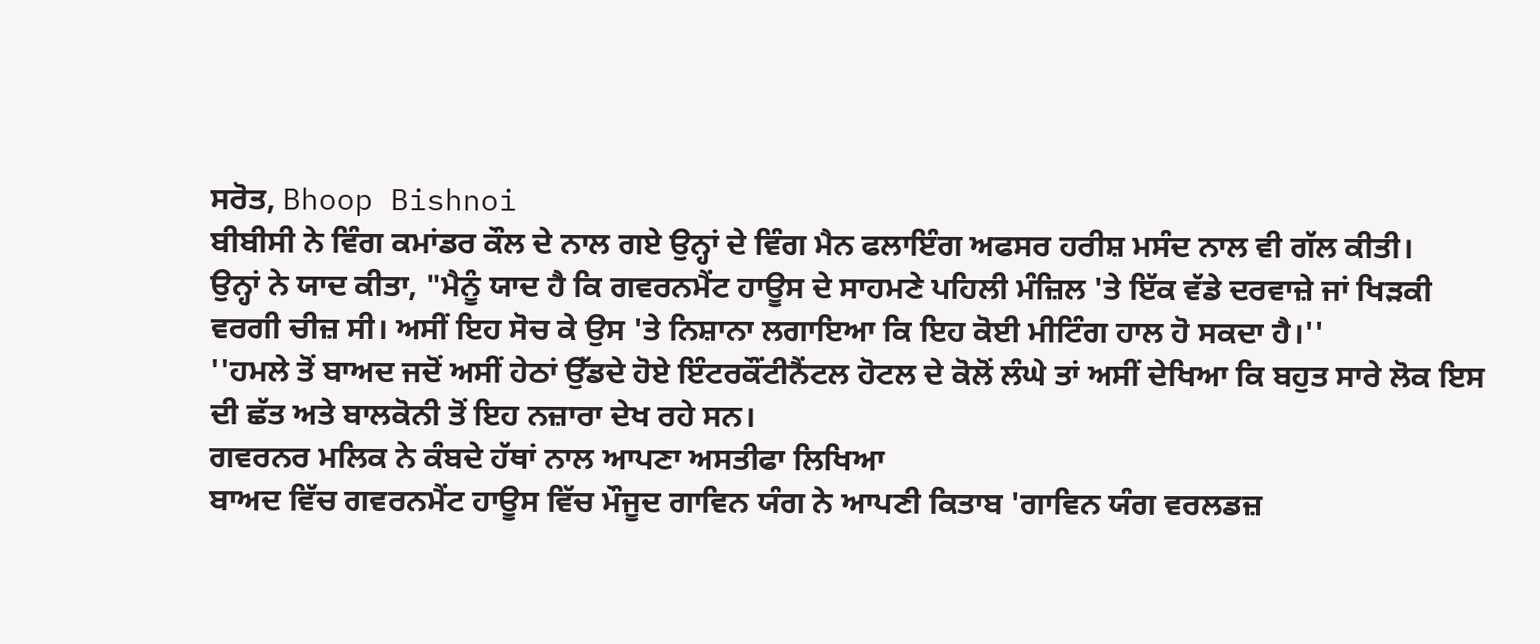ਸਰੋਤ, Bhoop Bishnoi
ਬੀਬੀਸੀ ਨੇ ਵਿੰਗ ਕਮਾਂਡਰ ਕੌਲ ਦੇ ਨਾਲ ਗਏ ਉਨ੍ਹਾਂ ਦੇ ਵਿੰਗ ਮੈਨ ਫਲਾਇੰਗ ਅਫਸਰ ਹਰੀਸ਼ ਮਸੰਦ ਨਾਲ ਵੀ ਗੱਲ ਕੀਤੀ।
ਉਨ੍ਹਾਂ ਨੇ ਯਾਦ ਕੀਤਾ, "ਮੈਨੂੰ ਯਾਦ ਹੈ ਕਿ ਗਵਰਨਮੈਂਟ ਹਾਊਸ ਦੇ ਸਾਹਮਣੇ ਪਹਿਲੀ ਮੰਜ਼ਿਲ 'ਤੇ ਇੱਕ ਵੱਡੇ ਦਰਵਾਜ਼ੇ ਜਾਂ ਖਿੜਕੀ ਵਰਗੀ ਚੀਜ਼ ਸੀ। ਅਸੀਂ ਇਹ ਸੋਚ ਕੇ ਉਸ 'ਤੇ ਨਿਸ਼ਾਨਾ ਲਗਾਇਆ ਕਿ ਇਹ ਕੋਈ ਮੀਟਿੰਗ ਹਾਲ ਹੋ ਸਕਦਾ ਹੈ।''
''ਹਮਲੇ ਤੋਂ ਬਾਅਦ ਜਦੋਂ ਅਸੀਂ ਹੇਠਾਂ ਉੱਡਦੇ ਹੋਏ ਇੰਟਰਕੌਂਟੀਨੈਂਟਲ ਹੋਟਲ ਦੇ ਕੋਲੋਂ ਲੰਘੇ ਤਾਂ ਅਸੀਂ ਦੇਖਿਆ ਕਿ ਬਹੁਤ ਸਾਰੇ ਲੋਕ ਇਸ ਦੀ ਛੱਤ ਅਤੇ ਬਾਲਕੋਨੀ ਤੋਂ ਇਹ ਨਜ਼ਾਰਾ ਦੇਖ ਰਹੇ ਸਨ।
ਗਵਰਨਰ ਮਲਿਕ ਨੇ ਕੰਬਦੇ ਹੱਥਾਂ ਨਾਲ ਆਪਣਾ ਅਸਤੀਫਾ ਲਿਖਿਆ
ਬਾਅਦ ਵਿੱਚ ਗਵਰਨਮੈਂਟ ਹਾਊਸ ਵਿੱਚ ਮੌਜੂਦ ਗਾਵਿਨ ਯੰਗ ਨੇ ਆਪਣੀ ਕਿਤਾਬ 'ਗਾਵਿਨ ਯੰਗ ਵਰਲਡਜ਼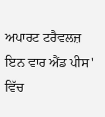ਅਪਾਰਟ ਟਰੈਵਲਜ਼ ਇਨ ਵਾਰ ਐਂਡ ਪੀਸ' ਵਿੱਚ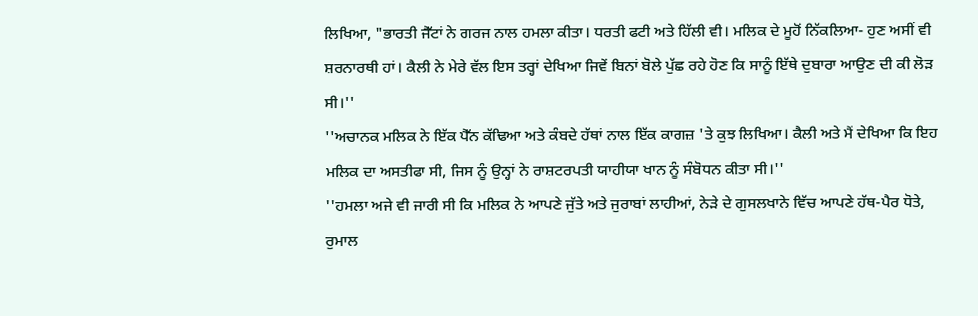ਲਿਖਿਆ, "ਭਾਰਤੀ ਜੈੱਟਾਂ ਨੇ ਗਰਜ ਨਾਲ ਹਮਲਾ ਕੀਤਾ। ਧਰਤੀ ਫਟੀ ਅਤੇ ਹਿੱਲੀ ਵੀ। ਮਲਿਕ ਦੇ ਮੂਹੋਂ ਨਿੱਕਲਿਆ- ਹੁਣ ਅਸੀਂ ਵੀ ਸ਼ਰਨਾਰਥੀ ਹਾਂ। ਕੈਲੀ ਨੇ ਮੇਰੇ ਵੱਲ ਇਸ ਤਰ੍ਹਾਂ ਦੇਖਿਆ ਜਿਵੇਂ ਬਿਨਾਂ ਬੋਲੇ ਪੁੱਛ ਰਹੇ ਹੋਣ ਕਿ ਸਾਨੂੰ ਇੱਥੇ ਦੁਬਾਰਾ ਆਉਣ ਦੀ ਕੀ ਲੋੜ ਸੀ।''
''ਅਚਾਨਕ ਮਲਿਕ ਨੇ ਇੱਕ ਪੈੱਨ ਕੱਢਿਆ ਅਤੇ ਕੰਬਦੇ ਹੱਥਾਂ ਨਾਲ ਇੱਕ ਕਾਗਜ਼ 'ਤੇ ਕੁਝ ਲਿਖਿਆ। ਕੈਲੀ ਅਤੇ ਮੈਂ ਦੇਖਿਆ ਕਿ ਇਹ ਮਲਿਕ ਦਾ ਅਸਤੀਫਾ ਸੀ, ਜਿਸ ਨੂੰ ਉਨ੍ਹਾਂ ਨੇ ਰਾਸ਼ਟਰਪਤੀ ਯਾਹੀਯਾ ਖਾਨ ਨੂੰ ਸੰਬੋਧਨ ਕੀਤਾ ਸੀ।''
''ਹਮਲਾ ਅਜੇ ਵੀ ਜਾਰੀ ਸੀ ਕਿ ਮਲਿਕ ਨੇ ਆਪਣੇ ਜੁੱਤੇ ਅਤੇ ਜੁਰਾਬਾਂ ਲਾਹੀਆਂ, ਨੇੜੇ ਦੇ ਗੁਸਲਖਾਨੇ ਵਿੱਚ ਆਪਣੇ ਹੱਥ-ਪੈਰ ਧੋਤੇ, ਰੁਮਾਲ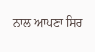ਨਾਲ ਆਪਣਾ ਸਿਰ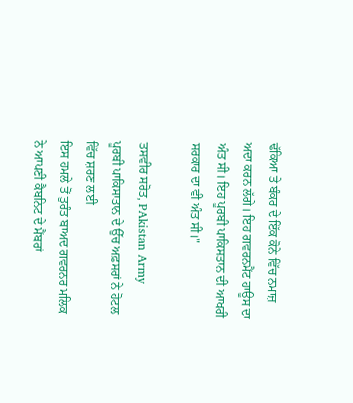ਢੱਕਿਆ ਤੇ ਬੰਕਰ ਦੇ ਇੱਕ ਕੋਨੇ ਵਿੱਚ ਨਮਾਜ਼ ਅਦਾ ਕਰਨ ਲੱਗੇ। ਇਹ ਗਵਰਨਮੈਂਟ ਹਾਊਸ ਦਾ ਅੰਤ ਸੀ। ਇਹ ਪੂਰਬੀ ਪਾਕਿਸਤਾਨ ਦੀ ਆਖਰੀ ਸਰਕਾਰ ਦਾ ਵੀ ਅੰਤ ਸੀ।"

ਤਸਵੀਰ ਸਰੋਤ, PAkistan Army
ਪੂਰਬੀ ਪਾਕਿਸਾਤਾਨ ਦੇ ਉੱਚ ਅਫ਼ਸਰਾਂ ਨੇ ਹੋਟਲ ਵਿੱਚ ਸ਼ਰਣ ਲਈ
ਇਸ ਹਮਲੇ ਤੋਂ ਤੁਰੰਤ ਬਾਅਦ ਗਵਰਨਰ ਮਲਿਕ ਨੇ ਆਪਣੀ ਕੈਬਨਿਟ ਦੇ ਮੈਂਬਰਾਂ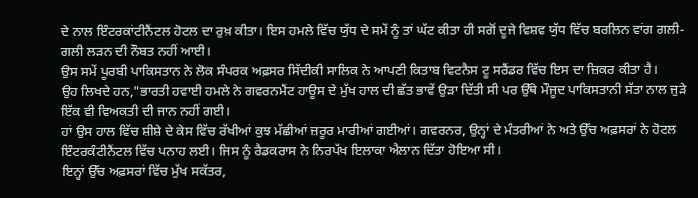ਦੇ ਨਾਲ ਇੰਟਰਕਾਂਟੀਨੈਂਟਲ ਹੋਟਲ ਦਾ ਰੁਖ਼ ਕੀਤਾ। ਇਸ ਹਮਲੇ ਵਿੱਚ ਯੁੱਧ ਦੇ ਸਮੇਂ ਨੂੰ ਤਾਂ ਘੱਟ ਕੀਤਾ ਹੀ ਸਗੋਂ ਦੂਜੇ ਵਿਸ਼ਵ ਯੁੱਧ ਵਿੱਚ ਬਰਲਿਨ ਵਾਂਗ ਗਲੀ-ਗਲੀ ਲੜਨ ਦੀ ਨੌਬਤ ਨਹੀਂ ਆਈ।
ਉਸ ਸਮੇਂ ਪੂਰਬੀ ਪਾਕਿਸਤਾਨ ਨੇ ਲੋਕ ਸੰਪਰਕ ਅਫ਼ਸਰ ਸਿੱਦੀਕੀ ਸਾਲਿਕ ਨੇ ਆਪਣੀ ਕਿਤਾਬ ਵਿਟਨੈਸ ਟੂ ਸਰੈਂਡਰ ਵਿੱਚ ਇਸ ਦਾ ਜ਼ਿਕਰ ਕੀਤਾ ਹੈ।
ਉਹ ਲਿਖਦੇ ਹਨ,"ਭਾਰਤੀ ਹਵਾਈ ਹਮਲੇ ਨੇ ਗਵਰਨਮੈਂਟ ਹਾਊਸ ਦੇ ਮੁੱਖ ਹਾਲ ਦੀ ਛੱਤ ਭਾਵੇਂ ਉੜਾ ਦਿੱਤੀ ਸੀ ਪਰ ਉੱਥੇ ਮੌਜੂਦ ਪਾਕਿਸਤਾਨੀ ਸੱਤਾ ਨਾਲ ਜੁੜੇ ਇੱਕ ਵੀ ਵਿਅਕਤੀ ਦੀ ਜਾਨ ਨਹੀਂ ਗਈ।
ਹਾਂ ਉਸ ਹਾਲ ਵਿੱਚ ਸ਼ੀਸ਼ੇ ਦੇ ਕੇਸ ਵਿੱਚ ਰੱਖੀਆਂ ਕੁਝ ਮੱਛੀਆਂ ਜ਼ਰੂਰ ਮਾਰੀਆਂ ਗਈਆਂ। ਗਵਰਨਰ, ਉਨ੍ਹਾਂ ਦੇ ਮੰਤਰੀਆਂ ਨੇ ਅਤੇ ਉੱਚ ਅਫ਼ਸਰਾਂ ਨੇ ਹੋਟਲ ਇੰਟਰਕੰਟੀਨੈਂਟਲ ਵਿੱਚ ਪਨਾਹ ਲਈ। ਜਿਸ ਨੂੰ ਰੈਡਕਰਾਸ ਨੇ ਨਿਰਪੱਖ ਇਲਾਕਾ ਐਲਾਨ ਦਿੱਤਾ ਹੋਇਆ ਸੀ।
ਇਨ੍ਹਾਂ ਉੱਚ ਅਫ਼ਸਰਾਂ ਵਿੱਚ ਮੁੱਖ ਸਕੱਤਰ,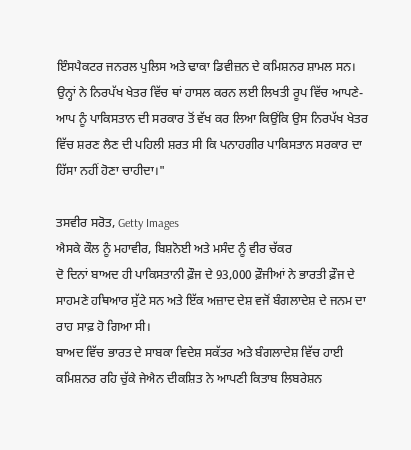ਇੰਸਪੈਕਟਰ ਜਨਰਲ ਪੁਲਿਸ ਅਤੇ ਢਾਕਾ ਡਿਵੀਜ਼ਨ ਦੇ ਕਮਿਸ਼ਨਰ ਸ਼ਾਮਲ ਸਨ।
ਉਨ੍ਹਾਂ ਨੇ ਨਿਰਪੱਖ ਖੇਤਰ ਵਿੱਚ ਥਾਂ ਹਾਸਲ ਕਰਨ ਲਈ ਲਿਖਤੀ ਰੂਪ ਵਿੱਚ ਆਪਣੇ-ਆਪ ਨੂੰ ਪਾਕਿਸਤਾਨ ਦੀ ਸਰਕਾਰ ਤੋਂ ਵੱਖ ਕਰ ਲਿਆ ਕਿਉਂਕਿ ਉਸ ਨਿਰਪੱਖ ਖੇਤਰ ਵਿੱਚ ਸ਼ਰਣ ਲੈਣ ਦੀ ਪਹਿਲੀ ਸ਼ਰਤ ਸੀ ਕਿ ਪਨਾਹਗੀਰ ਪਾਕਿਸਤਾਨ ਸਰਕਾਰ ਦਾ ਹਿੱਸਾ ਨਹੀਂ ਹੋਣਾ ਚਾਹੀਦਾ।"

ਤਸਵੀਰ ਸਰੋਤ, Getty Images
ਐਸਕੇ ਕੌਲ ਨੂੰ ਮਹਾਵੀਰ, ਬਿਸ਼ਨੋਈ ਅਤੇ ਮਸੰਦ ਨੂੰ ਵੀਰ ਚੱਕਰ
ਦੋ ਦਿਨਾਂ ਬਾਅਦ ਹੀ ਪਾਕਿਸਤਾਨੀ ਫ਼ੌਜ ਦੇ 93,000 ਫ਼ੌਜੀਆਂ ਨੇ ਭਾਰਤੀ ਫ਼ੌਜ ਦੇ ਸਾਹਮਣੇ ਹਥਿਆਰ ਸੁੱਟੇ ਸਨ ਅਤੇ ਇੱਕ ਅਜ਼ਾਦ ਦੇਸ਼ ਵਜੋਂ ਬੰਗਲਾਦੇਸ਼ ਦੇ ਜਨਮ ਦਾ ਰਾਹ ਸਾਫ਼ ਹੋ ਗਿਆ ਸੀ।
ਬਾਅਦ ਵਿੱਚ ਭਾਰਤ ਦੇ ਸਾਬਕਾ ਵਿਦੇਸ਼ ਸਕੱਤਰ ਅਤੇ ਬੰਗਲਾਦੇਸ਼ ਵਿੱਚ ਹਾਈ ਕਮਿਸ਼ਨਰ ਰਹਿ ਚੁੱਕੇ ਜੇਐਨ ਦੀਕਸ਼ਿਤ ਨੇ ਆਪਣੀ ਕਿਤਾਬ ਲਿਬਰੇਸ਼ਨ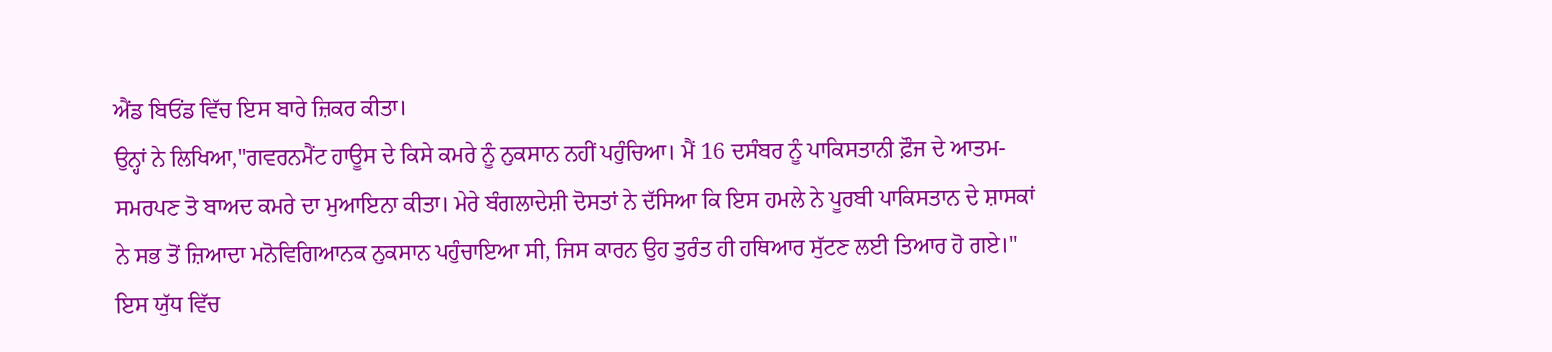ਐਂਡ ਬਿਓਂਡ ਵਿੱਚ ਇਸ ਬਾਰੇ ਜ਼ਿਕਰ ਕੀਤਾ।
ਉਨ੍ਹਾਂ ਨੇ ਲਿਖਿਆ,"ਗਵਰਨਮੈਂਟ ਹਾਊਸ ਦੇ ਕਿਸੇ ਕਮਰੇ ਨੂੰ ਨੁਕਸਾਨ ਨਹੀਂ ਪਹੁੰਚਿਆ। ਮੈਂ 16 ਦਸੰਬਰ ਨੂੰ ਪਾਕਿਸਤਾਨੀ ਫ਼ੌਜ ਦੇ ਆਤਮ-ਸਮਰਪਣ ਤੋ ਬਾਅਦ ਕਮਰੇ ਦਾ ਮੁਆਇਨਾ ਕੀਤਾ। ਮੇਰੇ ਬੰਗਲਾਦੇਸ਼ੀ ਦੋਸਤਾਂ ਨੇ ਦੱਸਿਆ ਕਿ ਇਸ ਹਮਲੇ ਨੇ ਪੂਰਬੀ ਪਾਕਿਸਤਾਨ ਦੇ ਸ਼ਾਸਕਾਂ ਨੇ ਸਭ ਤੋਂ ਜ਼ਿਆਦਾ ਮਨੋਵਿਗਿਆਨਕ ਨੁਕਸਾਨ ਪਹੁੰਚਾਇਆ ਸੀ, ਜਿਸ ਕਾਰਨ ਉਹ ਤੁਰੰਤ ਹੀ ਹਥਿਆਰ ਸੁੱਟਣ ਲਈ ਤਿਆਰ ਹੋ ਗਏ।"
ਇਸ ਯੁੱਧ ਵਿੱਚ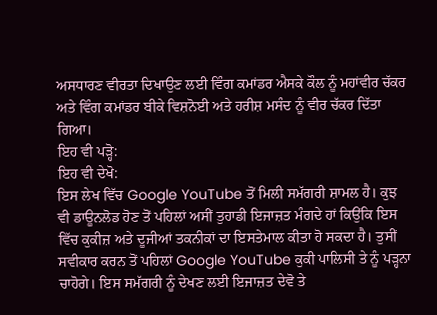ਅਸਧਾਰਣ ਵੀਰਤਾ ਦਿਖਾਉਣ ਲਈ ਵਿੰਗ ਕਮਾਂਡਰ ਐਸਕੇ ਕੌਲ ਨੂੰ ਮਹਾਂਵੀਰ ਚੱਕਰ ਅਤੇ ਵਿੰਗ ਕਮਾਂਡਰ ਬੀਕੇ ਵਿਸ਼ਨੋਈ ਅਤੇ ਹਰੀਸ਼ ਮਸੰਦ ਨੂੰ ਵੀਰ ਚੱਕਰ ਦਿੱਤਾ ਗਿਆ।
ਇਹ ਵੀ ਪੜ੍ਹੋ:
ਇਹ ਵੀ ਦੇਖੋ:
ਇਸ ਲੇਖ ਵਿੱਚ Google YouTube ਤੋਂ ਮਿਲੀ ਸਮੱਗਰੀ ਸ਼ਾਮਲ ਹੈ। ਕੁਝ ਵੀ ਡਾਊਨਲੋਡ ਹੋਣ ਤੋਂ ਪਹਿਲਾਂ ਅਸੀਂ ਤੁਹਾਡੀ ਇਜਾਜ਼ਤ ਮੰਗਦੇ ਹਾਂ ਕਿਉਂਕਿ ਇਸ ਵਿੱਚ ਕੁਕੀਜ਼ ਅਤੇ ਦੂਜੀਆਂ ਤਕਨੀਕਾਂ ਦਾ ਇਸਤੇਮਾਲ ਕੀਤਾ ਹੋ ਸਕਦਾ ਹੈ। ਤੁਸੀਂ ਸਵੀਕਾਰ ਕਰਨ ਤੋਂ ਪਹਿਲਾਂ Google YouTube ਕੁਕੀ ਪਾਲਿਸੀ ਤੇ ਨੂੰ ਪੜ੍ਹਨਾ ਚਾਹੋਗੇ। ਇਸ ਸਮੱਗਰੀ ਨੂੰ ਦੇਖਣ ਲਈ ਇਜਾਜ਼ਤ ਦੇਵੋ ਤੇ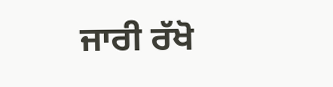ਜਾਰੀ ਰੱਖੋ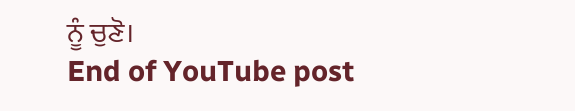ਨੂੰ ਚੁਣੋ।
End of YouTube post